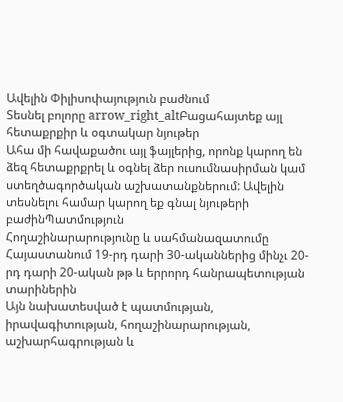Ավելին Փիլիսոփայություն բաժնում
Տեսնել բոլորը arrow_right_altԲացահայտեք այլ հետաքրքիր և օգտակար նյութեր
Ահա մի հավաքածու այլ ֆայլերից, որոնք կարող են ձեզ հետաքրքրել և օգնել ձեր ուսումնասիրման կամ ստեղծագործական աշխատանքներում: Ավելին տեսնելու համար կարող եք գնալ նյութերի բաժինՊատմություն
Հողաշինարարությունը և սահմանազատումը Հայաստանում 19-րդ դարի 30-ականներից մինչւ 20-րդ դարի 20-ական թթ և երրորդ հանրապետության տարիներին
Այն նախատեսված է պատմության, իրավագիտության, հողաշինարարության, աշխարհագրության և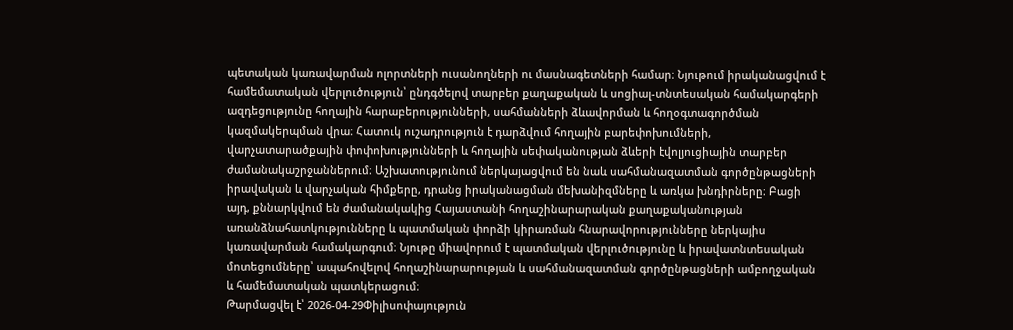պետական կառավարման ոլորտների ուսանողների ու մասնագետների համար։ Նյութում իրականացվում է համեմատական վերլուծություն՝ ընդգծելով տարբեր քաղաքական և սոցիալ-տնտեսական համակարգերի ազդեցությունը հողային հարաբերությունների, սահմանների ձևավորման և հողօգտագործման կազմակերպման վրա։ Հատուկ ուշադրություն է դարձվում հողային բարեփոխումների, վարչատարածքային փոփոխությունների և հողային սեփականության ձևերի էվոլյուցիային տարբեր ժամանակաշրջաններում։ Աշխատությունում ներկայացվում են նաև սահմանազատման գործընթացների իրավական և վարչական հիմքերը, դրանց իրականացման մեխանիզմները և առկա խնդիրները։ Բացի այդ, քննարկվում են ժամանակակից Հայաստանի հողաշինարարական քաղաքականության առանձնահատկությունները և պատմական փորձի կիրառման հնարավորությունները ներկայիս կառավարման համակարգում։ Նյութը միավորում է պատմական վերլուծությունը և իրավատնտեսական մոտեցումները՝ ապահովելով հողաշինարարության և սահմանազատման գործընթացների ամբողջական և համեմատական պատկերացում։
Թարմացվել է՝ 2026-04-29Փիլիսոփայություն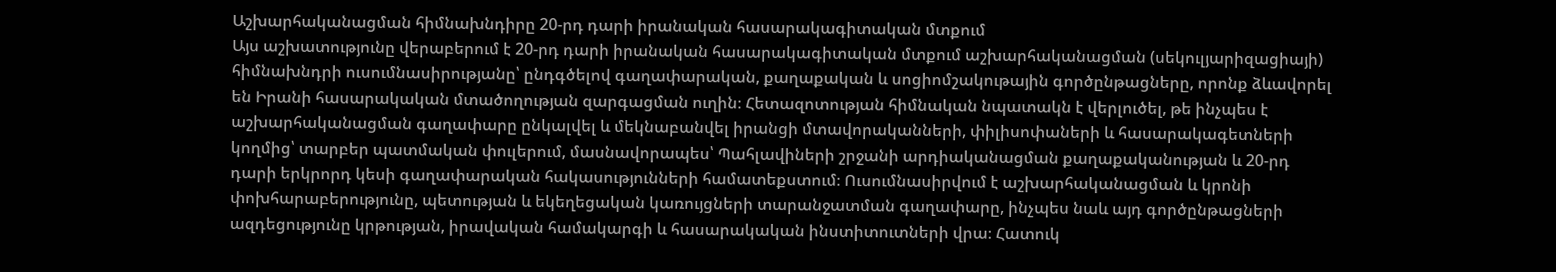Աշխարհականացման հիմնախնդիրը 20-րդ դարի իրանական հասարակագիտական մտքում
Այս աշխատությունը վերաբերում է 20-րդ դարի իրանական հասարակագիտական մտքում աշխարհականացման (սեկուլյարիզացիայի) հիմնախնդրի ուսումնասիրությանը՝ ընդգծելով գաղափարական, քաղաքական և սոցիոմշակութային գործընթացները, որոնք ձևավորել են Իրանի հասարակական մտածողության զարգացման ուղին։ Հետազոտության հիմնական նպատակն է վերլուծել, թե ինչպես է աշխարհականացման գաղափարը ընկալվել և մեկնաբանվել իրանցի մտավորականների, փիլիսոփաների և հասարակագետների կողմից՝ տարբեր պատմական փուլերում, մասնավորապես՝ Պահլավիների շրջանի արդիականացման քաղաքականության և 20-րդ դարի երկրորդ կեսի գաղափարական հակասությունների համատեքստում։ Ուսումնասիրվում է աշխարհականացման և կրոնի փոխհարաբերությունը, պետության և եկեղեցական կառույցների տարանջատման գաղափարը, ինչպես նաև այդ գործընթացների ազդեցությունը կրթության, իրավական համակարգի և հասարակական ինստիտուտների վրա։ Հատուկ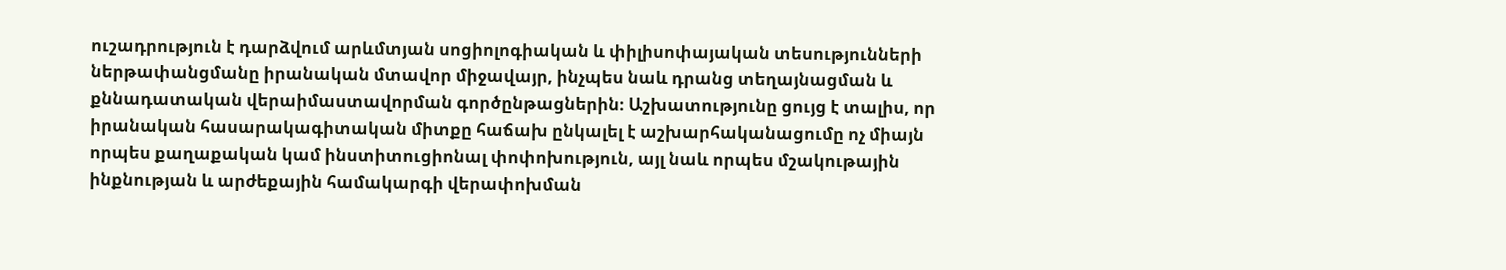ուշադրություն է դարձվում արևմտյան սոցիոլոգիական և փիլիսոփայական տեսությունների ներթափանցմանը իրանական մտավոր միջավայր, ինչպես նաև դրանց տեղայնացման և քննադատական վերաիմաստավորման գործընթացներին։ Աշխատությունը ցույց է տալիս, որ իրանական հասարակագիտական միտքը հաճախ ընկալել է աշխարհականացումը ոչ միայն որպես քաղաքական կամ ինստիտուցիոնալ փոփոխություն, այլ նաև որպես մշակութային ինքնության և արժեքային համակարգի վերափոխման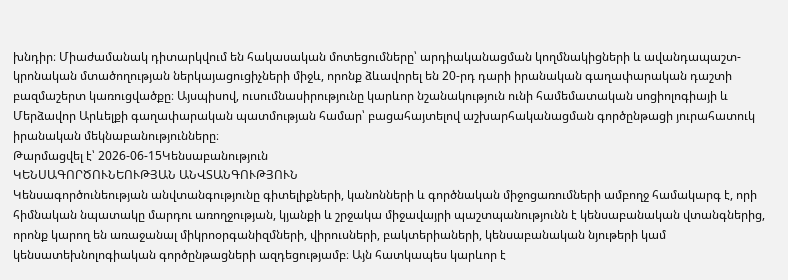խնդիր։ Միաժամանակ դիտարկվում են հակասական մոտեցումները՝ արդիականացման կողմնակիցների և ավանդապաշտ-կրոնական մտածողության ներկայացուցիչների միջև, որոնք ձևավորել են 20-րդ դարի իրանական գաղափարական դաշտի բազմաշերտ կառուցվածքը։ Այսպիսով, ուսումնասիրությունը կարևոր նշանակություն ունի համեմատական սոցիոլոգիայի և Մերձավոր Արևելքի գաղափարական պատմության համար՝ բացահայտելով աշխարհականացման գործընթացի յուրահատուկ իրանական մեկնաբանությունները։
Թարմացվել է՝ 2026-06-15Կենսաբանություն
ԿԵՆՍԱԳՈՐԾՈՒՆԵՈՒԹՅԱՆ ԱՆՎՏԱՆԳՈՒԹՅՈՒՆ
Կենսագործունեության անվտանգությունը գիտելիքների, կանոնների և գործնական միջոցառումների ամբողջ համակարգ է, որի հիմնական նպատակը մարդու առողջության, կյանքի և շրջակա միջավայրի պաշտպանությունն է կենսաբանական վտանգներից, որոնք կարող են առաջանալ միկրոօրգանիզմների, վիրուսների, բակտերիաների, կենսաբանական նյութերի կամ կենսատեխնոլոգիական գործընթացների ազդեցությամբ։ Այն հատկապես կարևոր է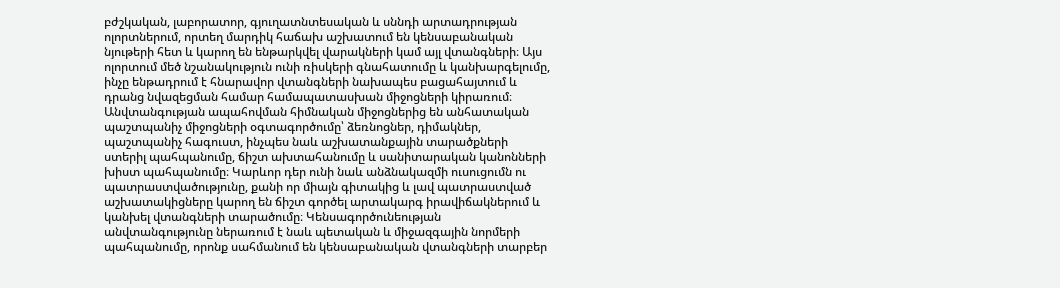բժշկական, լաբորատոր, գյուղատնտեսական և սննդի արտադրության ոլորտներում, որտեղ մարդիկ հաճախ աշխատում են կենսաբանական նյութերի հետ և կարող են ենթարկվել վարակների կամ այլ վտանգների։ Այս ոլորտում մեծ նշանակություն ունի ռիսկերի գնահատումը և կանխարգելումը, ինչը ենթադրում է հնարավոր վտանգների նախապես բացահայտում և դրանց նվազեցման համար համապատասխան միջոցների կիրառում։ Անվտանգության ապահովման հիմնական միջոցներից են անհատական պաշտպանիչ միջոցների օգտագործումը՝ ձեռնոցներ, դիմակներ, պաշտպանիչ հագուստ, ինչպես նաև աշխատանքային տարածքների ստերիլ պահպանումը, ճիշտ ախտահանումը և սանիտարական կանոնների խիստ պահպանումը։ Կարևոր դեր ունի նաև անձնակազմի ուսուցումն ու պատրաստվածությունը, քանի որ միայն գիտակից և լավ պատրաստված աշխատակիցները կարող են ճիշտ գործել արտակարգ իրավիճակներում և կանխել վտանգների տարածումը։ Կենսագործունեության անվտանգությունը ներառում է նաև պետական և միջազգային նորմերի պահպանումը, որոնք սահմանում են կենսաբանական վտանգների տարբեր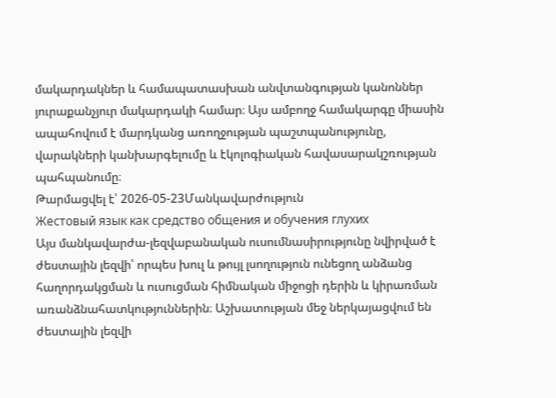մակարդակներ և համապատասխան անվտանգության կանոններ յուրաքանչյուր մակարդակի համար։ Այս ամբողջ համակարգը միասին ապահովում է մարդկանց առողջության պաշտպանությունը, վարակների կանխարգելումը և էկոլոգիական հավասարակշռության պահպանումը։
Թարմացվել է՝ 2026-05-23Մանկավարժություն
Жестовый язык как средство общения и обучения глухих
Այս մանկավարժա-լեզվաբանական ուսումնասիրությունը նվիրված է ժեստային լեզվի՝ որպես խուլ և թույլ լսողություն ունեցող անձանց հաղորդակցման և ուսուցման հիմնական միջոցի դերին և կիրառման առանձնահատկություններին։ Աշխատության մեջ ներկայացվում են ժեստային լեզվի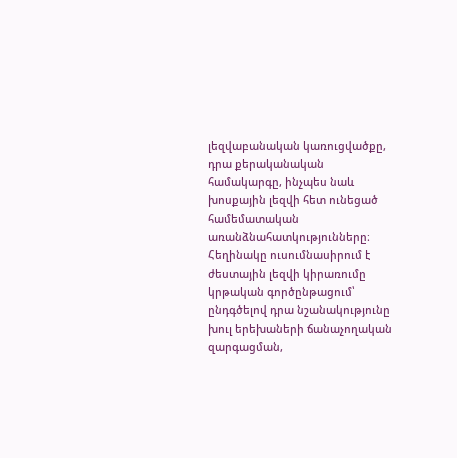լեզվաբանական կառուցվածքը, դրա քերականական համակարգը, ինչպես նաև խոսքային լեզվի հետ ունեցած համեմատական առանձնահատկությունները։ Հեղինակը ուսումնասիրում է ժեստային լեզվի կիրառումը կրթական գործընթացում՝ ընդգծելով դրա նշանակությունը խուլ երեխաների ճանաչողական զարգացման,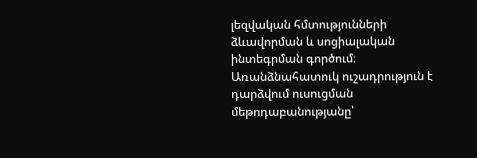լեզվական հմտությունների ձևավորման և սոցիալական ինտեգրման գործում։ Առանձնահատուկ ուշադրություն է դարձվում ուսուցման մեթոդաբանությանը՝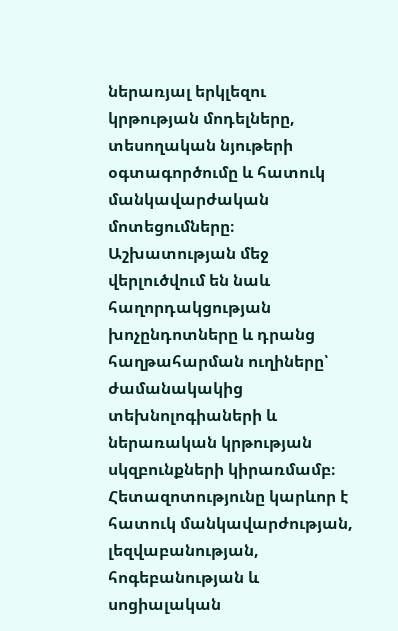ներառյալ երկլեզու կրթության մոդելները, տեսողական նյութերի օգտագործումը և հատուկ մանկավարժական մոտեցումները։ Աշխատության մեջ վերլուծվում են նաև հաղորդակցության խոչընդոտները և դրանց հաղթահարման ուղիները՝ ժամանակակից տեխնոլոգիաների և ներառական կրթության սկզբունքների կիրառմամբ։ Հետազոտությունը կարևոր է հատուկ մանկավարժության, լեզվաբանության, հոգեբանության և սոցիալական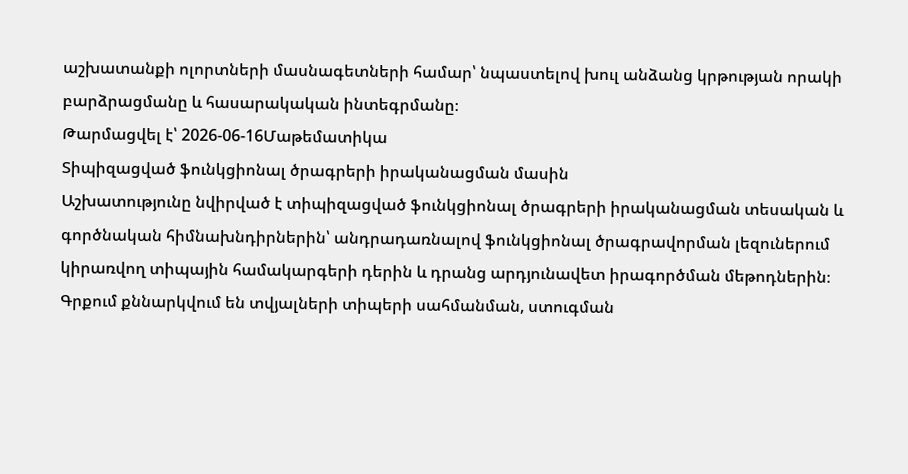աշխատանքի ոլորտների մասնագետների համար՝ նպաստելով խուլ անձանց կրթության որակի բարձրացմանը և հասարակական ինտեգրմանը։
Թարմացվել է՝ 2026-06-16Մաթեմատիկա
Տիպիզացված ֆունկցիոնալ ծրագրերի իրականացման մասին
Աշխատությունը նվիրված է տիպիզացված ֆունկցիոնալ ծրագրերի իրականացման տեսական և գործնական հիմնախնդիրներին՝ անդրադառնալով ֆունկցիոնալ ծրագրավորման լեզուներում կիրառվող տիպային համակարգերի դերին և դրանց արդյունավետ իրագործման մեթոդներին։ Գրքում քննարկվում են տվյալների տիպերի սահմանման, ստուգման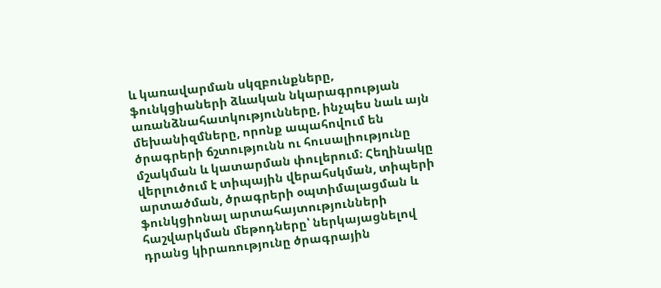և կառավարման սկզբունքները, ֆունկցիաների ձևական նկարագրության առանձնահատկությունները, ինչպես նաև այն մեխանիզմները, որոնք ապահովում են ծրագրերի ճշտությունն ու հուսալիությունը մշակման և կատարման փուլերում։ Հեղինակը վերլուծում է տիպային վերահսկման, տիպերի արտածման, ծրագրերի օպտիմալացման և ֆունկցիոնալ արտահայտությունների հաշվարկման մեթոդները՝ ներկայացնելով դրանց կիրառությունը ծրագրային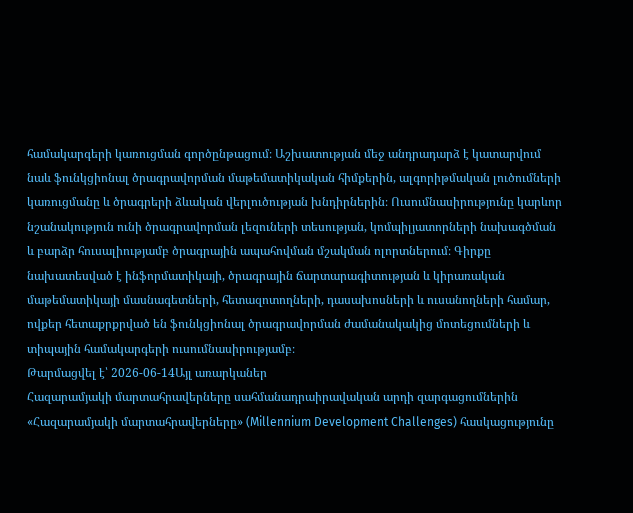համակարգերի կառուցման գործընթացում։ Աշխատության մեջ անդրադարձ է կատարվում նաև ֆունկցիոնալ ծրագրավորման մաթեմատիկական հիմքերին, ալգորիթմական լուծումների կառուցմանը և ծրագրերի ձևական վերլուծության խնդիրներին։ Ուսումնասիրությունը կարևոր նշանակություն ունի ծրագրավորման լեզուների տեսության, կոմպիլյատորների նախագծման և բարձր հուսալիությամբ ծրագրային ապահովման մշակման ոլորտներում։ Գիրքը նախատեսված է ինֆորմատիկայի, ծրագրային ճարտարագիտության և կիրառական մաթեմատիկայի մասնագետների, հետազոտողների, դասախոսների և ուսանողների համար, ովքեր հետաքրքրված են ֆունկցիոնալ ծրագրավորման ժամանակակից մոտեցումների և տիպային համակարգերի ուսումնասիրությամբ։
Թարմացվել է՝ 2026-06-14Այլ առարկաներ
Հազարամյակի մարտահրավերները սահմանադրաիրավական արդի զարգացումներին
«Հազարամյակի մարտահրավերները» (Millennium Development Challenges) հասկացությունը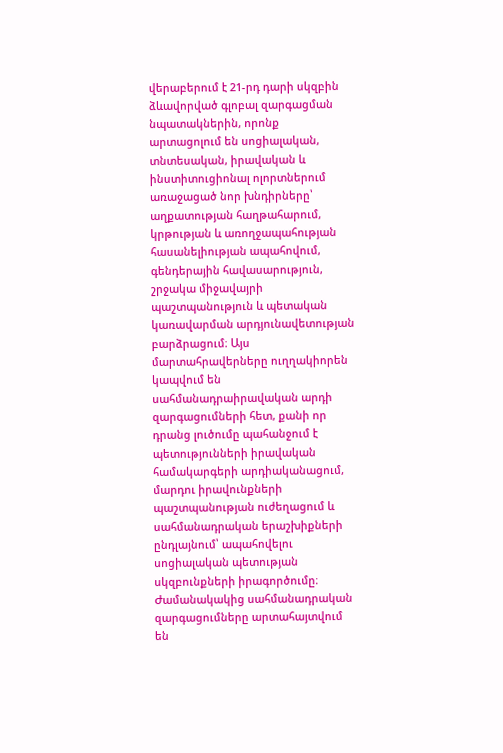վերաբերում է 21-րդ դարի սկզբին ձևավորված գլոբալ զարգացման նպատակներին, որոնք արտացոլում են սոցիալական, տնտեսական, իրավական և ինստիտուցիոնալ ոլորտներում առաջացած նոր խնդիրները՝ աղքատության հաղթահարում, կրթության և առողջապահության հասանելիության ապահովում, գենդերային հավասարություն, շրջակա միջավայրի պաշտպանություն և պետական կառավարման արդյունավետության բարձրացում։ Այս մարտահրավերները ուղղակիորեն կապվում են սահմանադրաիրավական արդի զարգացումների հետ, քանի որ դրանց լուծումը պահանջում է պետությունների իրավական համակարգերի արդիականացում, մարդու իրավունքների պաշտպանության ուժեղացում և սահմանադրական երաշխիքների ընդլայնում՝ ապահովելու սոցիալական պետության սկզբունքների իրագործումը։ Ժամանակակից սահմանադրական զարգացումները արտահայտվում են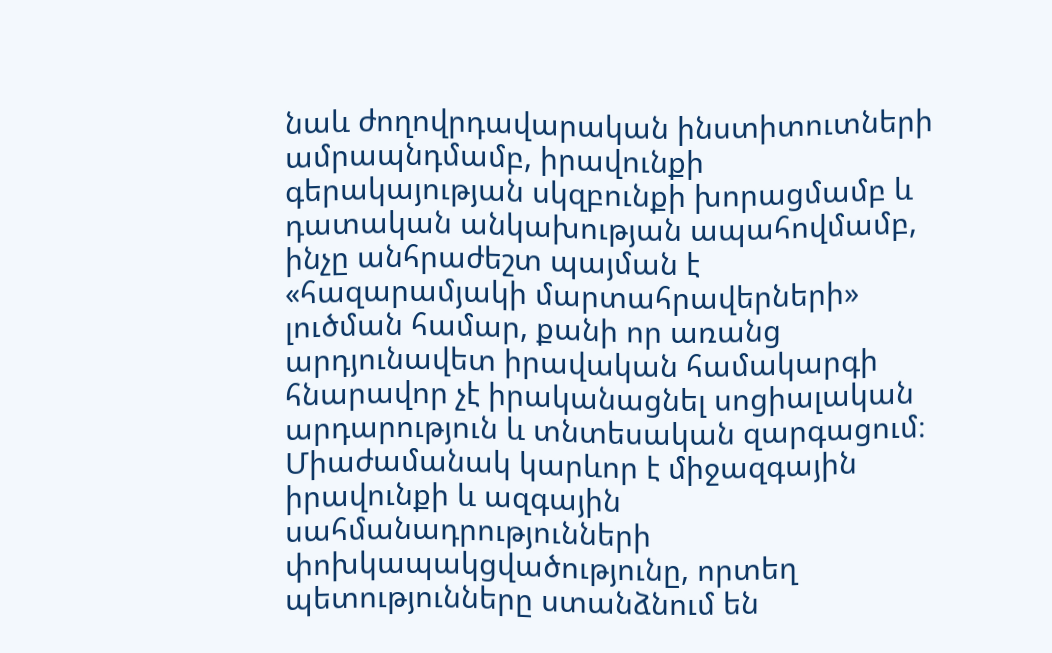նաև ժողովրդավարական ինստիտուտների ամրապնդմամբ, իրավունքի գերակայության սկզբունքի խորացմամբ և դատական անկախության ապահովմամբ, ինչը անհրաժեշտ պայման է «հազարամյակի մարտահրավերների» լուծման համար, քանի որ առանց արդյունավետ իրավական համակարգի հնարավոր չէ իրականացնել սոցիալական արդարություն և տնտեսական զարգացում։ Միաժամանակ կարևոր է միջազգային իրավունքի և ազգային սահմանադրությունների փոխկապակցվածությունը, որտեղ պետությունները ստանձնում են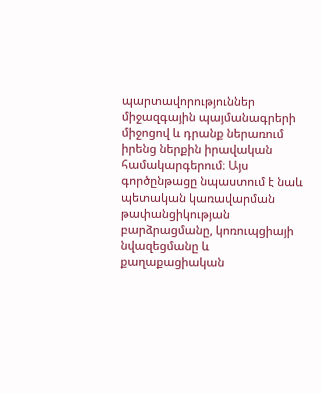պարտավորություններ միջազգային պայմանագրերի միջոցով և դրանք ներառում իրենց ներքին իրավական համակարգերում։ Այս գործընթացը նպաստում է նաև պետական կառավարման թափանցիկության բարձրացմանը, կոռուպցիայի նվազեցմանը և քաղաքացիական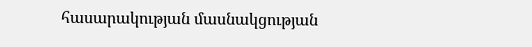հասարակության մասնակցության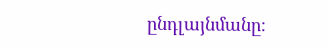ընդլայնմանը։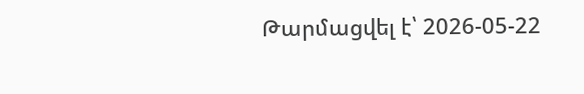Թարմացվել է՝ 2026-05-22